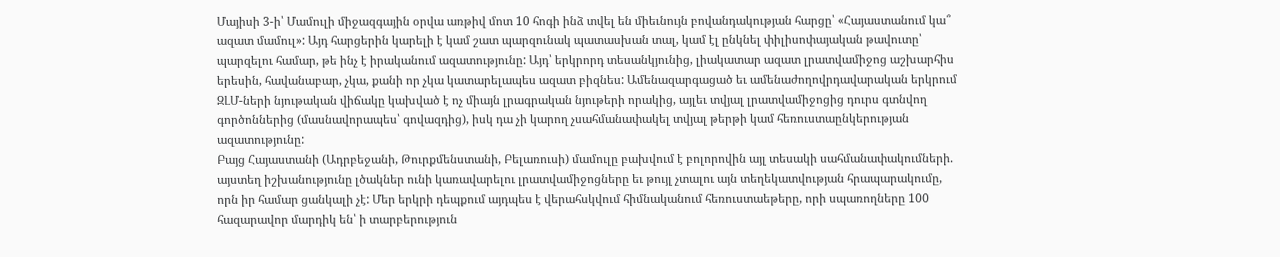Մայիսի 3-ի՝ Մամուլի միջազգային օրվա առթիվ մոտ 10 հոգի ինձ տվել են միեւնույն բովանդակության հարցը՝ «Հայաստանում կա՞ ազատ մամուլ»: Այդ հարցերին կարելի է կամ շատ պարզունակ պատասխան տալ, կամ էլ ընկնել փիլիսոփայական թավուտը՝ պարզելու համար, թե ինչ է իրականում ազատությունը: Այդ՝ երկրորդ տեսանկյունից, լիակատար ազատ լրատվամիջոց աշխարհիս երեսին, հավանաբար, չկա, քանի որ չկա կատարելապես ազատ բիզնես: Ամենազարգացած եւ ամենաժողովրդավարական երկրում ԶԼՄ-ների նյութական վիճակը կախված է ոչ միայն լրագրական նյութերի որակից, այլեւ տվյալ լրատվամիջոցից դուրս գտնվող գործոններից (մասնավորապես՝ գովազդից), իսկ դա չի կարող չսահմանափակել տվյալ թերթի կամ հեռուստաընկերության ազատությունը:
Բայց Հայաստանի (Ադրբեջանի, Թուրքմենստանի, Բելառուսի) մամուլը բախվում է բոլորովին այլ տեսակի սահմանափակումների. այստեղ իշխանությունը լծակներ ունի կառավարելու լրատվամիջոցները եւ թույլ չտալու այն տեղեկատվության հրապարակումը, որն իր համար ցանկալի չէ: Մեր երկրի դեպքում այդպես է վերահսկվում հիմնականում հեռուստաեթերը, որի սպառողները 100 հազարավոր մարդիկ են՝ ի տարբերություն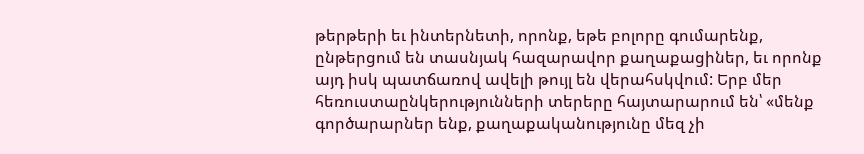թերթերի եւ ինտերնետի, որոնք, եթե բոլորը գումարենք, ընթերցում են տասնյակ հազարավոր քաղաքացիներ, եւ որոնք այդ իսկ պատճառով ավելի թույլ են վերահսկվում: Երբ մեր հեռուստաընկերությունների տերերը հայտարարում են՝ «մենք գործարարներ ենք, քաղաքականությունը մեզ չի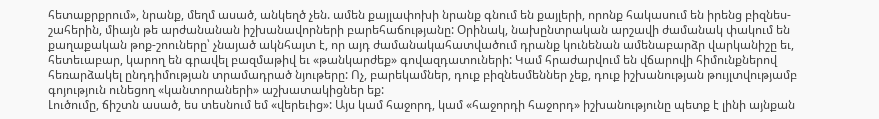հետաքրքրում», նրանք, մեղմ ասած, անկեղծ չեն. ամեն քայլափոխի նրանք գնում են քայլերի, որոնք հակասում են իրենց բիզնես-շահերին, միայն թե արժանանան իշխանավորների բարեհաճությանը: Օրինակ, նախընտրական արշավի ժամանակ փակում են քաղաքական թոք-շոուները՝ չնայած ակնհայտ է, որ այդ ժամանակահատվածում դրանք կունենան ամենաբարձր վարկանիշը եւ, հետեւաբար, կարող են գրավել բազմաթիվ եւ «թանկարժեք» գովազդատուների: Կամ հրաժարվում են վճարովի հիմունքներով հեռարձակել ընդդիմության տրամադրած նյութերը: Ոչ, բարեկամներ, դուք բիզնեսմեններ չեք, դուք իշխանության թույլտվությամբ գոյություն ունեցող «կանտորաների» աշխատակիցներ եք:
Լուծումը, ճիշտն ասած, ես տեսնում եմ «վերեւից»: Այս կամ հաջորդ, կամ «հաջորդի հաջորդ» իշխանությունը պետք է լինի այնքան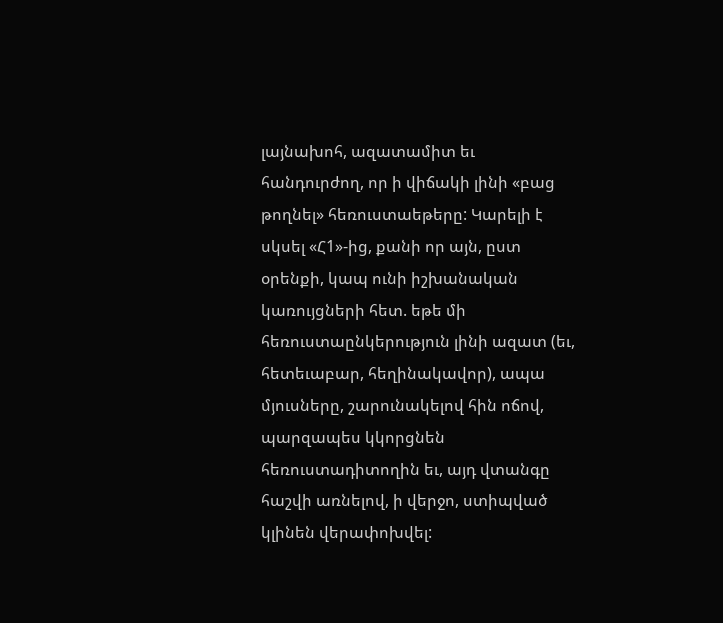լայնախոհ, ազատամիտ եւ հանդուրժող, որ ի վիճակի լինի «բաց թողնել» հեռուստաեթերը: Կարելի է սկսել «Հ1»-ից, քանի որ այն, ըստ օրենքի, կապ ունի իշխանական կառույցների հետ. եթե մի հեռուստաընկերություն լինի ազատ (եւ, հետեւաբար, հեղինակավոր), ապա մյուսները, շարունակելով հին ոճով, պարզապես կկորցնեն հեռուստադիտողին եւ, այդ վտանգը հաշվի առնելով, ի վերջո, ստիպված կլինեն վերափոխվել: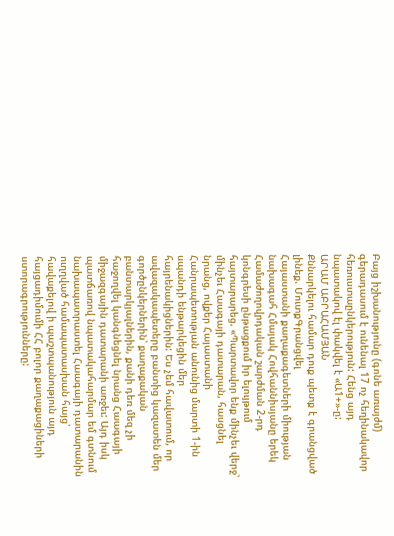Բայց իշխանությունը (գոնե առայժմ) գերադասում է ունենալ 17 ոչ հեղինակավոր հեռուստաընկերություն: Հենց այդ նպատակով էլ փակվել է «Ա1+»-ը:
ԱՐԱՄ ԱԲՐԱՀԱՄՅԱՆ
Քննարկելու համար դուք պետք է գրանցված լինեք. ՄուտքԳրանցվել
Հայաստանի քաղաքագետների միության նախագահ Հմայակ Հովհաննիսյանը երեկ Համաժողովրդական շարժման 2-րդ կոնգրեսի ընթացքում իր ելույթում հայտարարեց. «Պարտավոր ենք մինչեւ վերջ՝ մինչեւ Հաագայի դատարան, հասցնել նրանց, ովքեր Հայաստանի Հանրապետության անունից մարտի 1-ին սպանդի ենթարկեցին մեր հայրենակիցներին: Ես չեմ հավատում, որ ավազակապետերը բանտից կազատեն մեր գործընկերներին՝ քաղաքական բանտարկյալներին, քանի դեռ մեզ չի հաջողվել կանգնեցնել նրանց Հաագայի միջազգային դատարանի առջեւ: Այդ իսկ պատճառով նպատակահարմար եմ գտնում նախապատրաստել Հաագայի դատարանին ուղղված համապատասխան հայց՝ հավաքելով ի պաշտպանություն այդ հայցադիմումի ՀՀ բոլոր քաղաքացիների ստորագրությունները: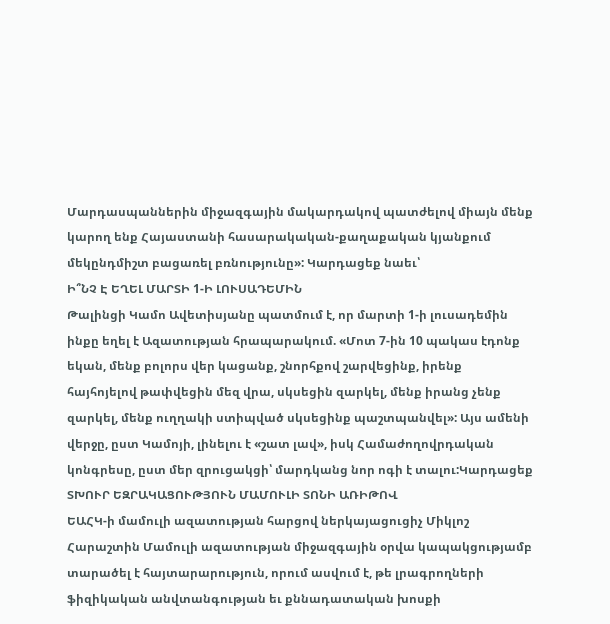Մարդասպաններին միջազգային մակարդակով պատժելով միայն մենք կարող ենք Հայաստանի հասարակական-քաղաքական կյանքում մեկընդմիշտ բացառել բռնությունը»: Կարդացեք նաեւ՝
Ի՞ՆՉ Է ԵՂԵԼ ՄԱՐՏԻ 1-Ի ԼՈՒՍԱԴԵՄԻՆ
Թալինցի Կամո Ավետիսյանը պատմում է, որ մարտի 1-ի լուսադեմին ինքը եղել է Ազատության հրապարակում. «Մոտ 7-ին 10 պակաս էդոնք եկան, մենք բոլորս վեր կացանք, շնորհքով շարվեցինք, իրենք հայհոյելով թափվեցին մեզ վրա, սկսեցին զարկել, մենք իրանց չենք զարկել, մենք ուղղակի ստիպված սկսեցինք պաշտպանվել»: Այս ամենի վերջը, ըստ Կամոյի, լինելու է «շատ լավ», իսկ Համաժողովրդական կոնգրեսը, ըստ մեր զրուցակցի՝ մարդկանց նոր ոգի է տալու:Կարդացեք
ՏԽՈՒՐ ԵԶՐԱԿԱՑՈՒԹՅՈՒՆ ՄԱՄՈՒԼԻ ՏՈՆԻ ԱՌԻԹՈՎ
ԵԱՀԿ-ի մամուլի ազատության հարցով ներկայացուցիչ Միկլոշ Հարաշտին Մամուլի ազատության միջազգային օրվա կապակցությամբ տարածել է հայտարարություն, որում ասվում է, թե լրագրողների ֆիզիկական անվտանգության եւ քննադատական խոսքի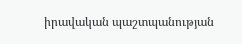իրավական պաշտպանության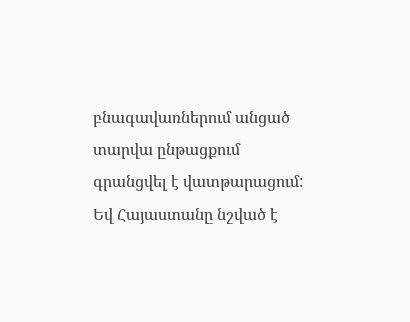բնագավառներում անցած տարվա ընթացքում գրանցվել է վատթարացում: Եվ Հայաստանը նշված է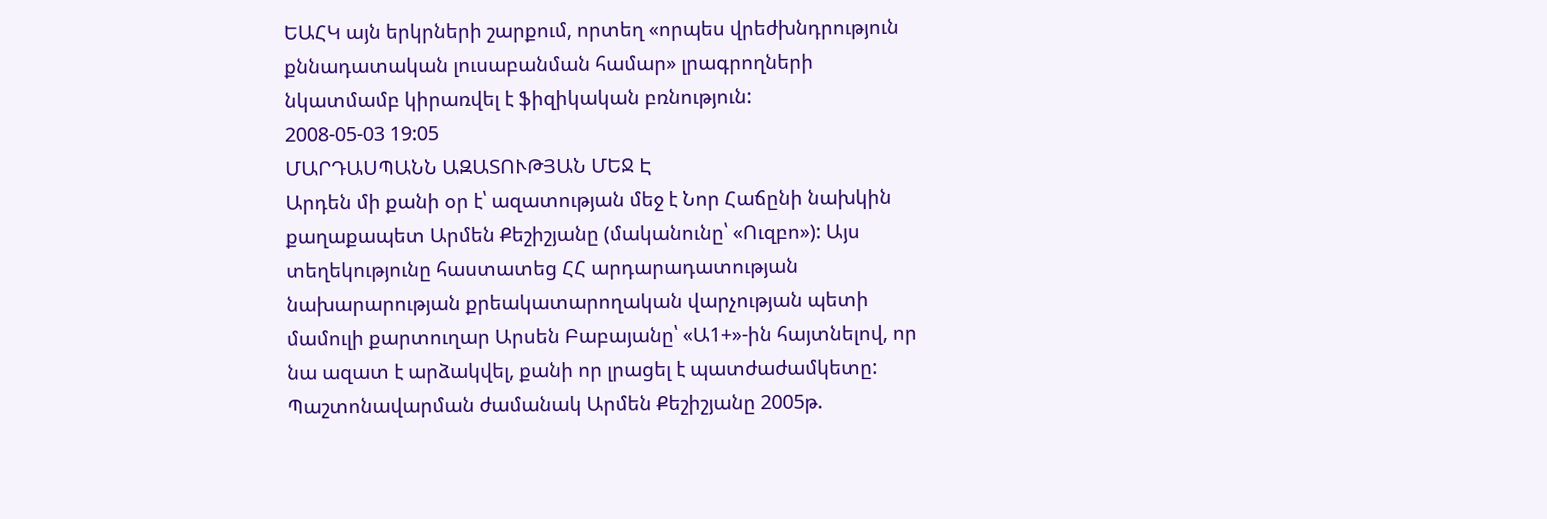ԵԱՀԿ այն երկրների շարքում, որտեղ «որպես վրեժխնդրություն քննադատական լուսաբանման համար» լրագրողների նկատմամբ կիրառվել է ֆիզիկական բռնություն:
2008-05-03 19:05
ՄԱՐԴԱՍՊԱՆՆ ԱԶԱՏՈՒԹՅԱՆ ՄԵՋ Է
Արդեն մի քանի օր է՝ ազատության մեջ է Նոր Հաճընի նախկին քաղաքապետ Արմեն Քեշիշյանը (մականունը՝ «Ուզբո»): Այս տեղեկությունը հաստատեց ՀՀ արդարադատության նախարարության քրեակատարողական վարչության պետի մամուլի քարտուղար Արսեն Բաբայանը՝ «Ա1+»-ին հայտնելով, որ նա ազատ է արձակվել, քանի որ լրացել է պատժաժամկետը: Պաշտոնավարման ժամանակ Արմեն Քեշիշյանը 2005թ.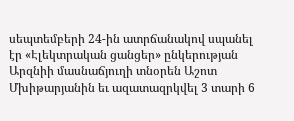սեպտեմբերի 24-ին ատրճանակով սպանել էր «Էլեկտրական ցանցեր» ընկերության Արզնիի մասնաճյուղի տնօրեն Աշոտ Մխիթարյանին եւ ազատազրկվել 3 տարի 6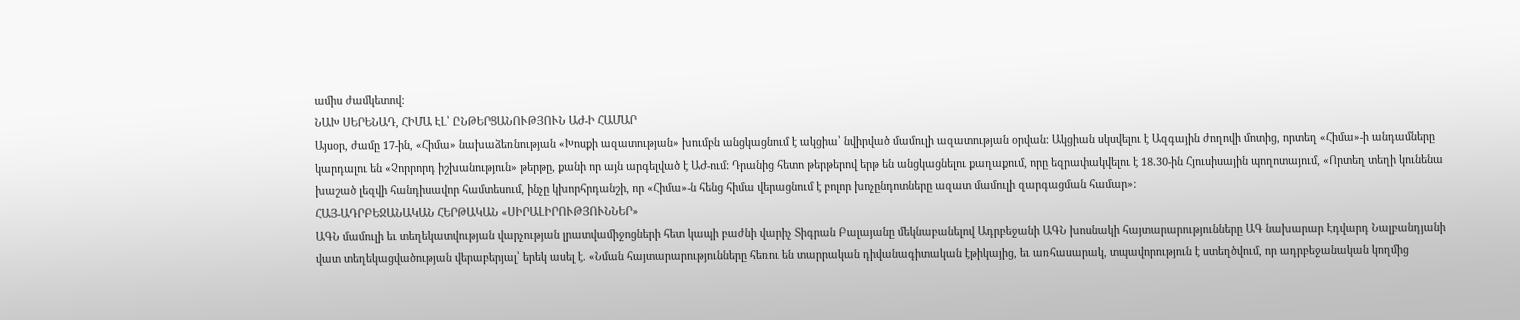ամիս ժամկետով:
ՆԱԽ ՍԵՐԵՆԱԴ, ՀԻՄԱ ԷԼ՝ ԸՆԹԵՐՑԱՆՈՒԹՅՈՒՆ ԱԺ-Ի ՀԱՄԱՐ
Այսօր, ժամը 17-ին, «Հիմա» նախաձեռնության «Խոսքի ազատության» խումբն անցկացնում է ակցիա՝ նվիրված մամուլի ազատության օրվան: Ակցիան սկսվելու է Ազգային ժողովի մոտից, որտեղ «Հիմա»-ի անդամները կարդալու են «Չորրորդ իշխանություն» թերթը, քանի որ այն արգելված է ԱԺ-ում: Դրանից հետո թերթերով երթ են անցկացնելու քաղաքում, որը եզրափակվելու է 18.30-ին Հյուսիսային պողոտայում, «Որտեղ տեղի կունենա խաշած լեզվի հանդիսավոր համտեսում, ինչը կխորհրդանշի, որ «Հիմա»-ն հենց հիմա վերացնում է բոլոր խոչընդոտները ազատ մամուլի զարգացման համար»:
ՀԱՅ-ԱԴՐԲԵՋԱՆԱԿԱՆ ՀԵՐԹԱԿԱՆ «ՍԻՐԱԼԻՐՈՒԹՅՈՒՆՆԵՐ»
ԱԳՆ մամուլի եւ տեղեկատվության վարչության լրատվամիջոցների հետ կապի բաժնի վարիչ Տիգրան Բալայանը մեկնաբանելով Ադրբեջանի ԱԳՆ խոսնակի հայտարարությունները ԱԳ նախարար Էդվարդ Նալբանդյանի վատ տեղեկացվածության վերաբերյալ՝ երեկ ասել է. «Նման հայտարարությունները հեռու են տարրական դիվանագիտական էթիկայից, եւ առհասարակ, տպավորություն է ստեղծվում, որ ադրբեջանական կողմից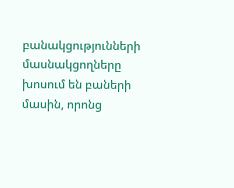բանակցությունների մասնակցողները խոսում են բաների մասին, որոնց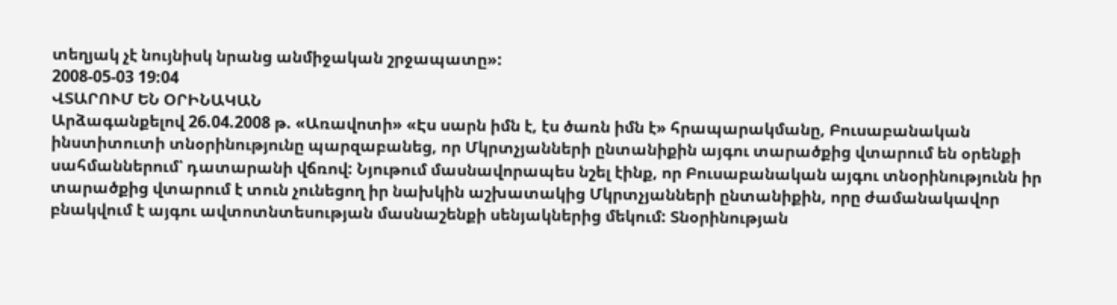տեղյակ չէ նույնիսկ նրանց անմիջական շրջապատը»:
2008-05-03 19:04
ՎՏԱՐՈՒՄ ԵՆ ՕՐԻՆԱԿԱՆ
Արձագանքելով 26.04.2008 թ. «Առավոտի» «Էս սարն իմն է, էս ծառն իմն է» հրապարակմանը, Բուսաբանական ինստիտուտի տնօրինությունը պարզաբանեց, որ Մկրտչյանների ընտանիքին այգու տարածքից վտարում են օրենքի սահմաններում՝ դատարանի վճռով: Նյութում մասնավորապես նշել էինք, որ Բուսաբանական այգու տնօրինությունն իր տարածքից վտարում է տուն չունեցող իր նախկին աշխատակից Մկրտչյանների ընտանիքին, որը ժամանակավոր բնակվում է այգու ավտոտնտեսության մասնաշենքի սենյակներից մեկում: Տնօրինության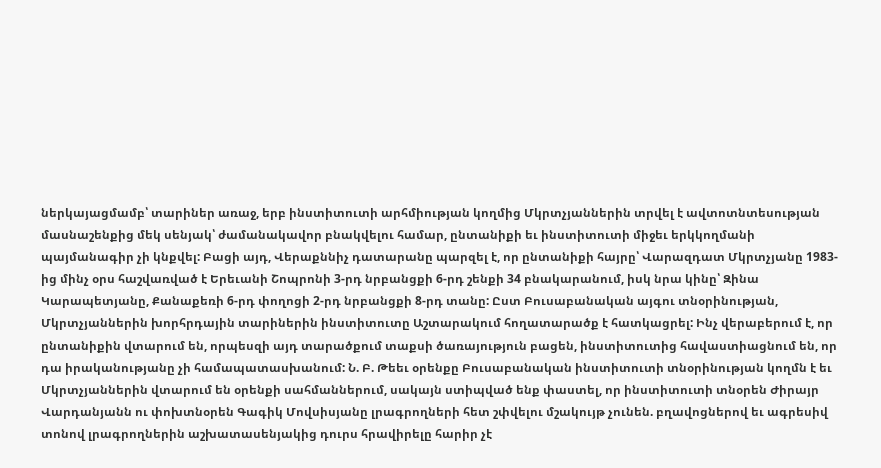ներկայացմամբ՝ տարիներ առաջ, երբ ինստիտուտի արհմիության կողմից Մկրտչյաններին տրվել է ավտոտնտեսության մասնաշենքից մեկ սենյակ՝ ժամանակավոր բնակվելու համար, ընտանիքի եւ ինստիտուտի միջեւ երկկողմանի պայմանագիր չի կնքվել: Բացի այդ, Վերաքննիչ դատարանը պարզել է, որ ընտանիքի հայրը՝ Վարազդատ Մկրտչյանը 1983-ից մինչ օրս հաշվառված է Երեւանի Շոպրոնի 3-րդ նրբանցքի 6-րդ շենքի 34 բնակարանում, իսկ նրա կինը՝ Զինա Կարապետյանը, Քանաքեռի 6-րդ փողոցի 2-րդ նրբանցքի 8-րդ տանը: Ըստ Բուսաբանական այգու տնօրինության, Մկրտչյաններին խորհրդային տարիներին ինստիտուտը Աշտարակում հողատարածք է հատկացրել: Ինչ վերաբերում է, որ ընտանիքին վտարում են, որպեսզի այդ տարածքում տաքսի ծառայություն բացեն, ինստիտուտից հավաստիացնում են, որ դա իրականությանը չի համապատասխանում: Ն. Բ. Թեեւ օրենքը Բուսաբանական ինստիտուտի տնօրինության կողմն է եւ Մկրտչյաններին վտարում են օրենքի սահմաններում, սակայն ստիպված ենք փաստել, որ ինստիտուտի տնօրեն Ժիրայր Վարդանյանն ու փոխտնօրեն Գագիկ Մովսիսյանը լրագրողների հետ շփվելու մշակույթ չունեն. բղավոցներով եւ ագրեսիվ տոնով լրագրողներին աշխատասենյակից դուրս հրավիրելը հարիր չէ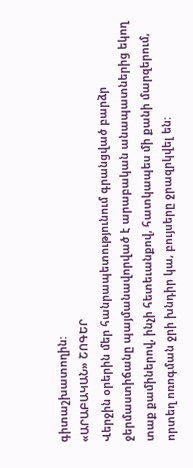գիտաշխատողին:
«ԱՐԱԲԱԿԱՆ» ՇՈԳԵՐ
Վերջին օրերին մեր հանրապետությունում գրանցված բարձր ջերմաստիճանը պայմանավորված է արաբական անապատներից եկող տաք քամիներով, ինչի հետեւանքով, հատկապես մի քանի մարզերում, որտեղ ոռոգման ջրի խնդիր կա, բույսերը ջրազրկվել են: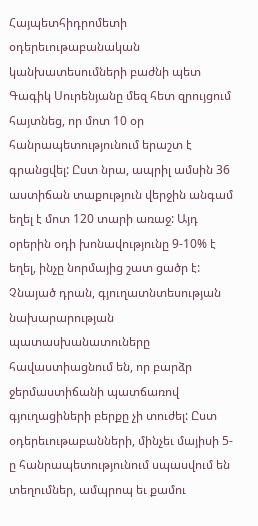Հայպետհիդրոմետի օդերեւութաբանական կանխատեսումների բաժնի պետ Գագիկ Սուրենյանը մեզ հետ զրույցում հայտնեց, որ մոտ 10 օր հանրապետությունում երաշտ է գրանցվել: Ըստ նրա, ապրիլ ամսին 36 աստիճան տաքություն վերջին անգամ եղել է մոտ 120 տարի առաջ: Այդ օրերին օդի խոնավությունը 9-10% է եղել, ինչը նորմայից շատ ցածր է: Չնայած դրան, գյուղատնտեսության նախարարության պատասխանատուները հավաստիացնում են, որ բարձր ջերմաստիճանի պատճառով գյուղացիների բերքը չի տուժել: Ըստ օդերեւութաբանների, մինչեւ մայիսի 5-ը հանրապետությունում սպասվում են տեղումներ, ամպրոպ եւ քամու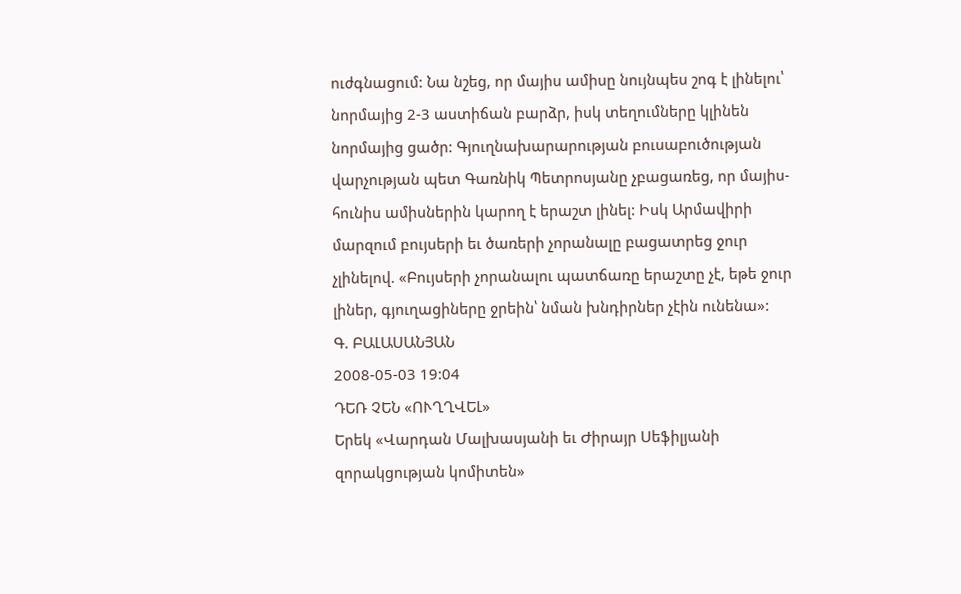ուժգնացում: Նա նշեց, որ մայիս ամիսը նույնպես շոգ է լինելու՝ նորմայից 2-3 աստիճան բարձր, իսկ տեղումները կլինեն նորմայից ցածր: Գյուղնախարարության բուսաբուծության վարչության պետ Գառնիկ Պետրոսյանը չբացառեց, որ մայիս-հունիս ամիսներին կարող է երաշտ լինել: Իսկ Արմավիրի մարզում բույսերի եւ ծառերի չորանալը բացատրեց ջուր չլինելով. «Բույսերի չորանալու պատճառը երաշտը չէ, եթե ջուր լիներ, գյուղացիները ջրեին՝ նման խնդիրներ չէին ունենա»:
Գ. ԲԱԼԱՍԱՆՅԱՆ
2008-05-03 19:04
ԴԵՌ ՉԵՆ «ՈՒՂՂՎԵԼ»
Երեկ «Վարդան Մալխասյանի եւ Ժիրայր Սեֆիլյանի զորակցության կոմիտեն»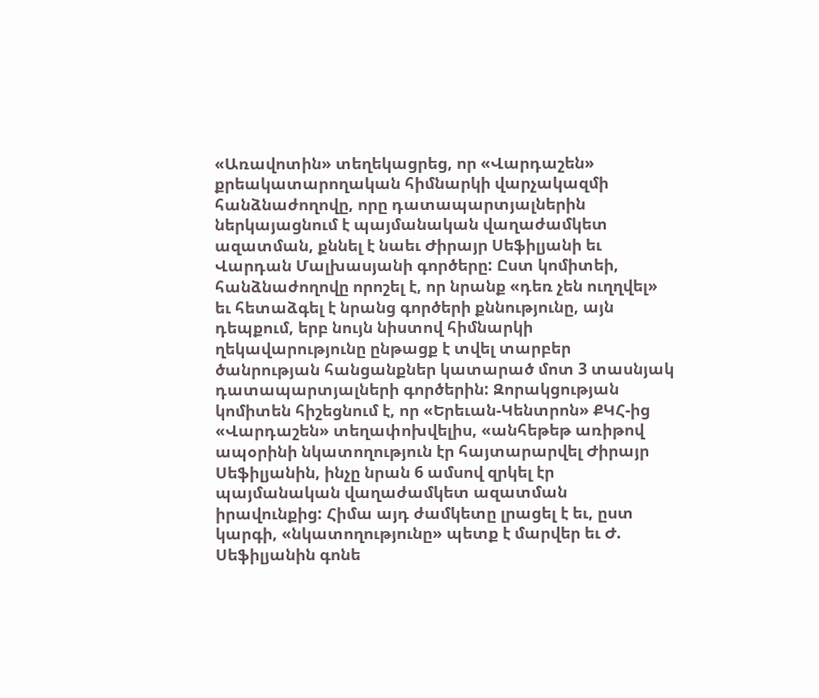«Առավոտին» տեղեկացրեց, որ «Վարդաշեն» քրեակատարողական հիմնարկի վարչակազմի հանձնաժողովը, որը դատապարտյալներին ներկայացնում է պայմանական վաղաժամկետ ազատման, քննել է նաեւ Ժիրայր Սեֆիլյանի եւ Վարդան Մալխասյանի գործերը: Ըստ կոմիտեի, հանձնաժողովը որոշել է, որ նրանք «դեռ չեն ուղղվել» եւ հետաձգել է նրանց գործերի քննությունը, այն դեպքում, երբ նույն նիստով հիմնարկի ղեկավարությունը ընթացք է տվել տարբեր ծանրության հանցանքներ կատարած մոտ 3 տասնյակ դատապարտյալների գործերին: Զորակցության կոմիտեն հիշեցնում է, որ «Երեւան-Կենտրոն» ՔԿՀ-ից «Վարդաշեն» տեղափոխվելիս, «անհեթեթ առիթով ապօրինի նկատողություն էր հայտարարվել Ժիրայր Սեֆիլյանին, ինչը նրան 6 ամսով զրկել էր պայմանական վաղաժամկետ ազատման իրավունքից: Հիմա այդ ժամկետը լրացել է եւ, ըստ կարգի, «նկատողությունը» պետք է մարվեր եւ Ժ. Սեֆիլյանին գոնե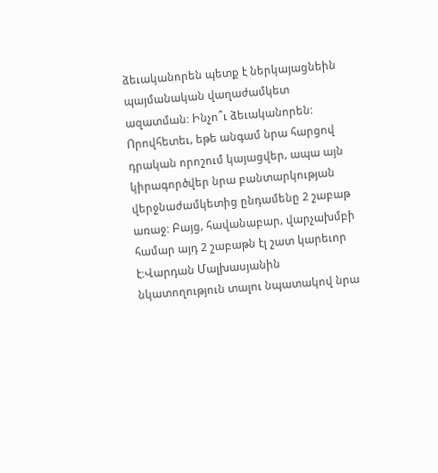ձեւականորեն պետք է ներկայացնեին պայմանական վաղաժամկետ ազատման: Ինչո՞ւ ձեւականորեն: Որովհետեւ, եթե անգամ նրա հարցով դրական որոշում կայացվեր, ապա այն կիրագործվեր նրա բանտարկության վերջնաժամկետից ընդամենը 2 շաբաթ առաջ: Բայց, հավանաբար, վարչախմբի համար այդ 2 շաբաթն էլ շատ կարեւոր է:Վարդան Մալխասյանին նկատողություն տալու նպատակով նրա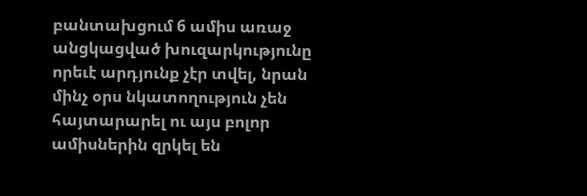բանտախցում 6 ամիս առաջ անցկացված խուզարկությունը որեւէ արդյունք չէր տվել, նրան մինչ օրս նկատողություն չեն հայտարարել ու այս բոլոր ամիսներին զրկել են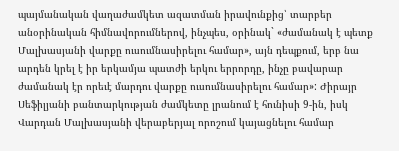պայմանական վաղաժամկետ ազատման իրավունքից՝ տարբեր անօրինական հիմնավորումներով, ինչպես, օրինակ` «ժամանակ է պետք Մալխասյանի վարքը ուսումնասիրելու համար», այն դեպքում, երբ նա արդեն կրել է իր երկամյա պատժի երկու երրորդը, ինչը բավարար ժամանակ էր որեւէ մարդու վարքը ուսումնասիրելու համար»: Ժիրայր Սեֆիլյանի բանտարկության ժամկետը լրանում է հունիսի 9-ին, իսկ Վարդան Մալխասյանի վերաբերյալ որոշում կայացնելու համար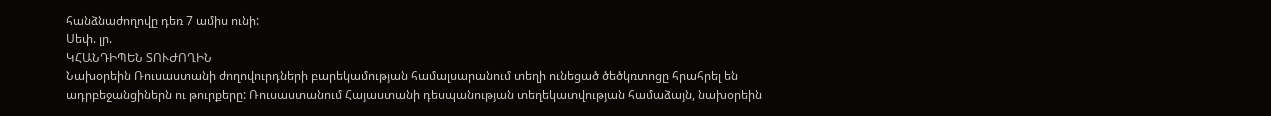հանձնաժողովը դեռ 7 ամիս ունի:
Սեփ. լր.
ԿՀԱՆԴԻՊԵՆ ՏՈՒԺՈՂԻՆ
Նախօրեին Ռուսաստանի ժողովուրդների բարեկամության համալսարանում տեղի ունեցած ծեծկռտոցը հրահրել են ադրբեջանցիներն ու թուրքերը: Ռուսաստանում Հայաստանի դեսպանության տեղեկատվության համաձայն, նախօրեին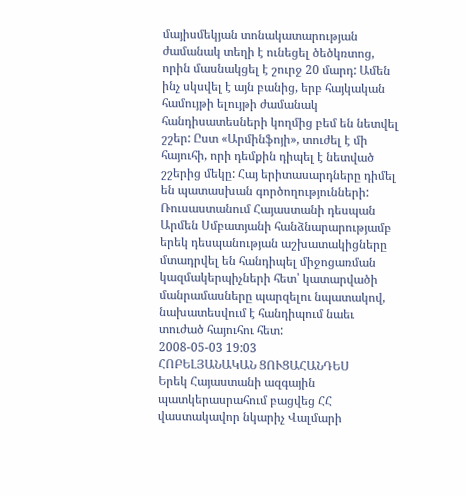մայիսմեկյան տոնակատարության ժամանակ տեղի է ունեցել ծեծկռտոց, որին մասնակցել է շուրջ 20 մարդ: Ամեն ինչ սկսվել է այն բանից, երբ հայկական համույթի ելույթի ժամանակ հանդիսատեսների կողմից բեմ են նետվել շշեր: Ըստ «Արմինֆոյի», տուժել է մի հայուհի, որի դեմքին դիպել է նետված շշերից մեկը: Հայ երիտասարդները դիմել են պատասխան գործողությունների: Ռուսաստանում Հայաստանի դեսպան Արմեն Սմբատյանի հանձնարարությամբ երեկ դեսպանության աշխատակիցները մտադրվել են հանդիպել միջոցառման կազմակերպիչների հետ՝ կատարվածի մանրամասները պարզելու նպատակով, նախատեսվում է հանդիպում նաեւ տուժած հայուհու հետ:
2008-05-03 19:03
ՀՈԲԵԼՅԱՆԱԿԱՆ ՑՈՒՑԱՀԱՆԴԵՍ
Երեկ Հայաստանի ազգային պատկերասրահում բացվեց ՀՀ վաստակավոր նկարիչ Վալմարի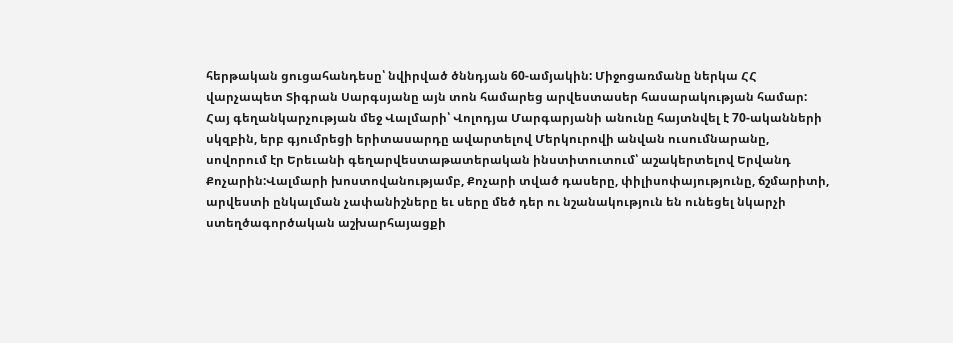հերթական ցուցահանդեսը՝ նվիրված ծննդյան 60-ամյակին: Միջոցառմանը ներկա ՀՀ վարչապետ Տիգրան Սարգսյանը այն տոն համարեց արվեստասեր հասարակության համար: Հայ գեղանկարչության մեջ Վալմարի՝ Վոլոդյա Մարգարյանի անունը հայտնվել է 70-ականների սկզբին, երբ գյումրեցի երիտասարդը ավարտելով Մերկուրովի անվան ուսումնարանը, սովորում էր Երեւանի գեղարվեստաթատերական ինստիտուտում՝ աշակերտելով Երվանդ Քոչարին:Վալմարի խոստովանությամբ, Քոչարի տված դասերը, փիլիսոփայությունը, ճշմարիտի, արվեստի ընկալման չափանիշները եւ սերը մեծ դեր ու նշանակություն են ունեցել նկարչի ստեղծագործական աշխարհայացքի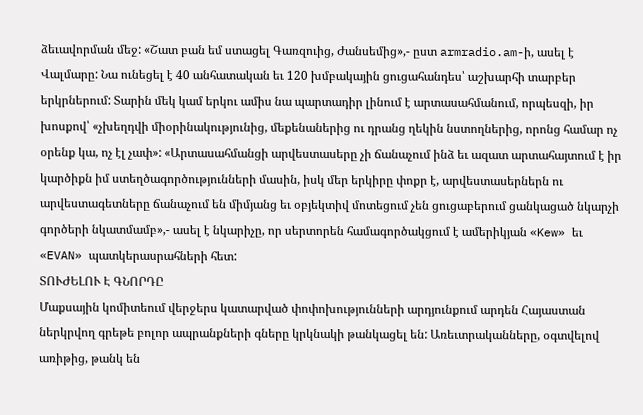ձեւավորման մեջ: «Շատ բան եմ ստացել Գառզուից, Ժանսեմից»,- ըստ armradio.am-ի, ասել է Վալմարը: Նա ունեցել է 40 անհատական եւ 120 խմբակային ցուցահանդես՝ աշխարհի տարբեր երկրներում: Տարին մեկ կամ երկու ամիս նա պարտադիր լինում է արտասահմանում, որպեսզի, իր խոսքով՝ «չխեղդվի միօրինակությունից, մեքենաներից ու դրանց ղեկին նստողներից, որոնց համար ոչ օրենք կա, ոչ էլ չափ»: «Արտասահմանցի արվեստասերը չի ճանաչում ինձ եւ ազատ արտահայտում է իր կարծիքն իմ ստեղծագործությունների մասին, իսկ մեր երկիրը փոքր է, արվեստասերներն ու արվեստագետները ճանաչում են միմյանց եւ օբյեկտիվ մոտեցում չեն ցուցաբերում ցանկացած նկարչի գործերի նկատմամբ»,- ասել է նկարիչը, որ սերտորեն համագործակցում է ամերիկյան «Kew» եւ «EVAN» պատկերասրահների հետ:
ՏՈՒԺԵԼՈՒ Է ԳՆՈՐԴԸ
Մաքսային կոմիտեում վերջերս կատարված փոփոխությունների արդյունքում արդեն Հայաստան ներկրվող գրեթե բոլոր ապրանքների գները կրկնակի թանկացել են: Առեւտրականները, օգտվելով առիթից, թանկ են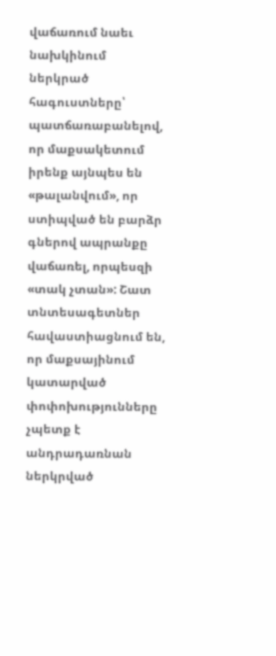վաճառում նաեւ նախկինում ներկրած հագուստները՝ պատճառաբանելով, որ մաքսակետում իրենք այնպես են «թալանվում», որ ստիպված են բարձր գներով ապրանքը վաճառել, որպեսզի «տակ չտան»: Շատ տնտեսագետներ հավաստիացնում են, որ մաքսայինում կատարված փոփոխությունները չպետք է անդրադառնան ներկրված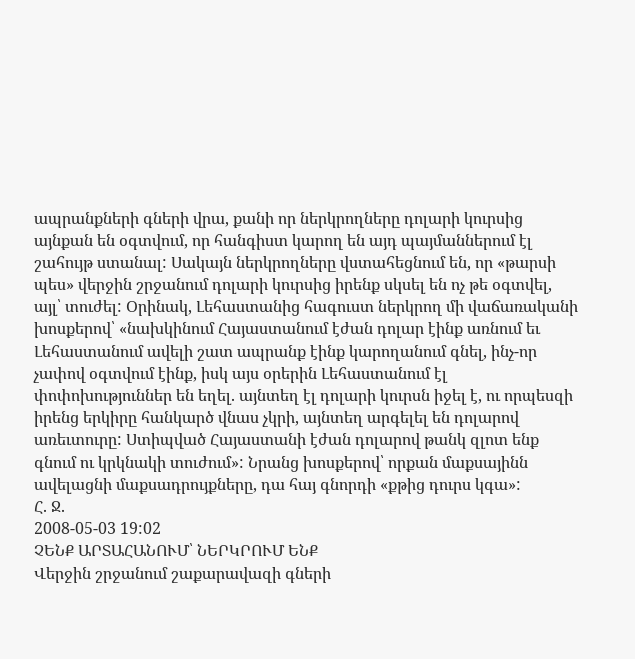ապրանքների գների վրա, քանի որ ներկրողները դոլարի կուրսից այնքան են օգտվում, որ հանգիստ կարող են այդ պայմաններում էլ շահույթ ստանալ: Սակայն ներկրողները վստահեցնում են, որ «թարսի պես» վերջին շրջանում դոլարի կուրսից իրենք սկսել են ոչ թե օգտվել, այլ՝ տուժել: Օրինակ, Լեհաստանից հագուստ ներկրող մի վաճառականի խոսքերով՝ «նախկինում Հայաստանում էժան դոլար էինք առնում եւ Լեհաստանում ավելի շատ ապրանք էինք կարողանում գնել, ինչ-որ չափով օգտվում էինք, իսկ այս օրերին Լեհաստանում էլ փոփոխություններ են եղել. այնտեղ էլ դոլարի կուրսն իջել է, ու որպեսզի իրենց երկիրը հանկարծ վնաս չկրի, այնտեղ արգելել են դոլարով առեւտուրը: Ստիպված Հայաստանի էժան դոլարով թանկ զլոտ ենք գնում ու կրկնակի տուժում»: Նրանց խոսքերով՝ որքան մաքսայինն ավելացնի մաքսադրույքները, դա հայ գնորդի «քթից դուրս կգա»:
Հ. Ջ.
2008-05-03 19:02
ՉԵՆՔ ԱՐՏԱՀԱՆՈՒՄ՝ ՆԵՐԿՐՈՒՄ ԵՆՔ
Վերջին շրջանում շաքարավազի գների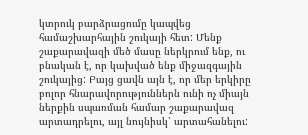կտրուկ բարձրացումը կապվեց համաշխարհային շուկայի հետ: Մենք շաքարավազի մեծ մասը ներկրում ենք, ու բնական է, որ կախված ենք միջազգային շուկայից: Բայց ցավն այն է, որ մեր երկիրը բոլոր հնարավորություններն ունի ոչ միայն ներքին սպառման համար շաքարավազ արտադրելու, այլ նույնիսկ՝ արտահանելու: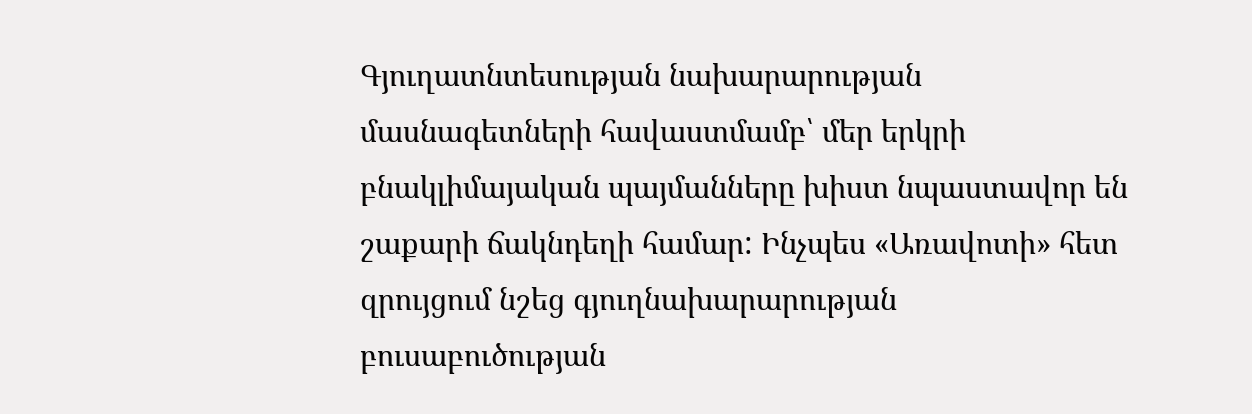Գյուղատնտեսության նախարարության մասնագետների հավաստմամբ՝ մեր երկրի բնակլիմայական պայմանները խիստ նպաստավոր են շաքարի ճակնդեղի համար: Ինչպես «Առավոտի» հետ զրույցում նշեց գյուղնախարարության բուսաբուծության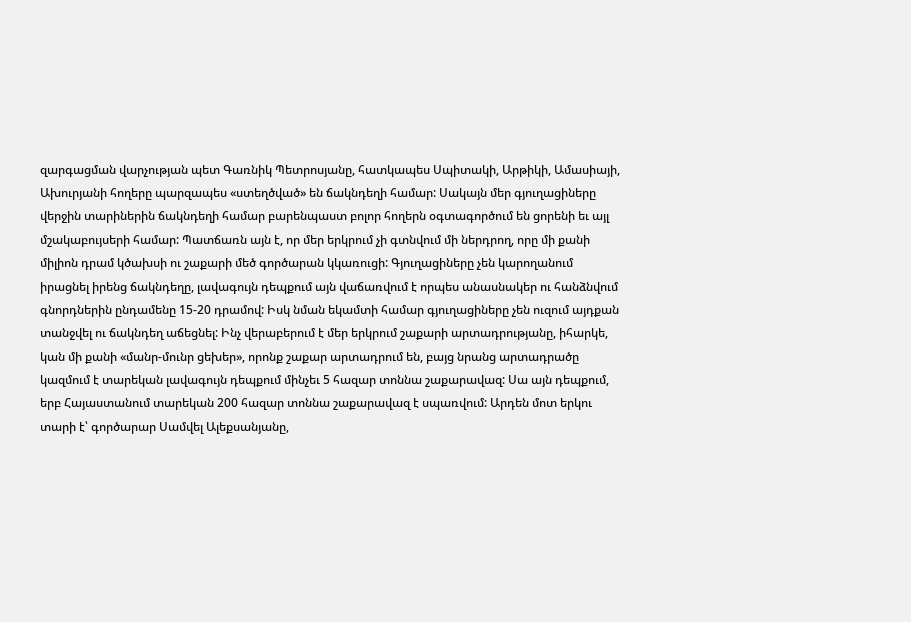զարգացման վարչության պետ Գառնիկ Պետրոսյանը, հատկապես Սպիտակի, Արթիկի, Ամասիայի, Ախուրյանի հողերը պարզապես «ստեղծված» են ճակնդեղի համար: Սակայն մեր գյուղացիները վերջին տարիներին ճակնդեղի համար բարենպաստ բոլոր հողերն օգտագործում են ցորենի եւ այլ մշակաբույսերի համար: Պատճառն այն է, որ մեր երկրում չի գտնվում մի ներդրող, որը մի քանի միլիոն դրամ կծախսի ու շաքարի մեծ գործարան կկառուցի: Գյուղացիները չեն կարողանում իրացնել իրենց ճակնդեղը, լավագույն դեպքում այն վաճառվում է որպես անասնակեր ու հանձնվում գնորդներին ընդամենը 15-20 դրամով: Իսկ նման եկամտի համար գյուղացիները չեն ուզում այդքան տանջվել ու ճակնդեղ աճեցնել: Ինչ վերաբերում է մեր երկրում շաքարի արտադրությանը, իհարկե, կան մի քանի «մանր-մունր ցեխեր», որոնք շաքար արտադրում են, բայց նրանց արտադրածը կազմում է տարեկան լավագույն դեպքում մինչեւ 5 հազար տոննա շաքարավազ: Սա այն դեպքում, երբ Հայաստանում տարեկան 200 հազար տոննա շաքարավազ է սպառվում: Արդեն մոտ երկու տարի է՝ գործարար Սամվել Ալեքսանյանը,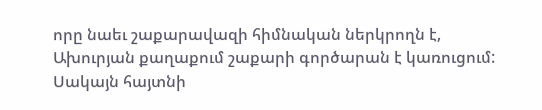որը նաեւ շաքարավազի հիմնական ներկրողն է, Ախուրյան քաղաքում շաքարի գործարան է կառուցում: Սակայն հայտնի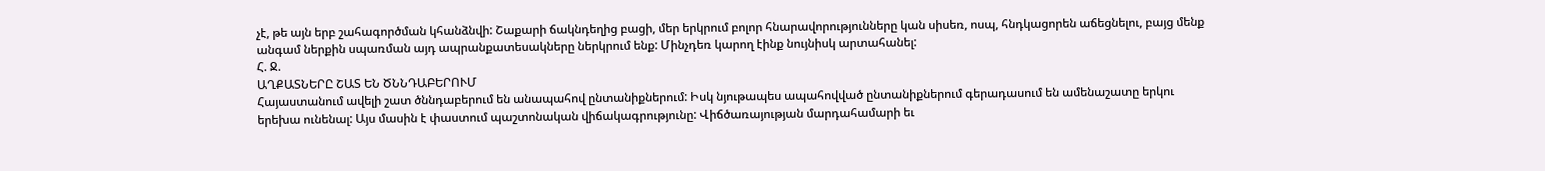չէ, թե այն երբ շահագործման կհանձնվի: Շաքարի ճակնդեղից բացի, մեր երկրում բոլոր հնարավորությունները կան սիսեռ, ոսպ, հնդկացորեն աճեցնելու, բայց մենք անգամ ներքին սպառման այդ ապրանքատեսակները ներկրում ենք: Մինչդեռ կարող էինք նույնիսկ արտահանել:
Հ. Ջ.
ԱՂՔԱՏՆԵՐԸ ՇԱՏ ԵՆ ԾՆՆԴԱԲԵՐՈՒՄ
Հայաստանում ավելի շատ ծննդաբերում են անապահով ընտանիքներում: Իսկ նյութապես ապահովված ընտանիքներում գերադասում են ամենաշատը երկու երեխա ունենալ: Այս մասին է փաստում պաշտոնական վիճակագրությունը: Վիճծառայության մարդահամարի եւ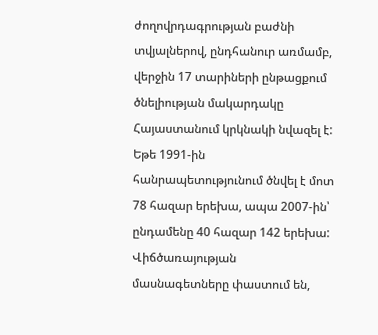ժողովրդագրության բաժնի տվյալներով, ընդհանուր առմամբ, վերջին 17 տարիների ընթացքում ծնելիության մակարդակը Հայաստանում կրկնակի նվազել է: Եթե 1991-ին հանրապետությունում ծնվել է մոտ 78 հազար երեխա, ապա 2007-ին՝ ընդամենը 40 հազար 142 երեխա: Վիճծառայության մասնագետները փաստում են,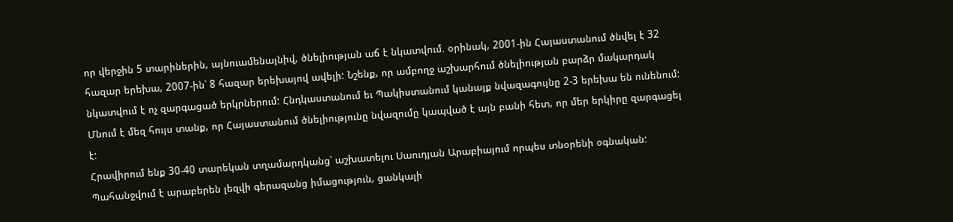որ վերջին 5 տարիներին, այնուամենայնիվ, ծնելիության աճ է նկատվում. օրինակ, 2001-ին Հայաստանում ծնվել է 32 հազար երեխա, 2007-ին՝ 8 հազար երեխայով ավելի: Նշենք, որ ամբողջ աշխարհում ծնելիության բարձր մակարդակ նկատվում է ոչ զարգացած երկրներում: Հնդկաստանում եւ Պակիստանում կանայք նվազագույնը 2-3 երեխա են ունենում: Մնում է մեզ հույս տանք, որ Հայաստանում ծնելիությունը նվազումը կապված է այն բանի հետ, որ մեր երկիրը զարգացել է:
Հրավիրում ենք 30-40 տարեկան տղամարդկանց՝ աշխատելու Սաուդյան Արաբիայում որպես տնօրենի օգնական: Պահանջվում է արաբերեն լեզվի գերազանց իմացություն, ցանկալի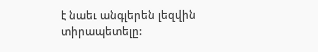է նաեւ անգլերեն լեզվին տիրապետելը: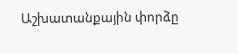Աշխատանքային փորձը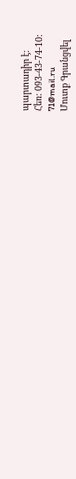պարտադիր է:
Հեռ: 093-43-74-10:
71@mail.ru
Մուտք Գրանցվել